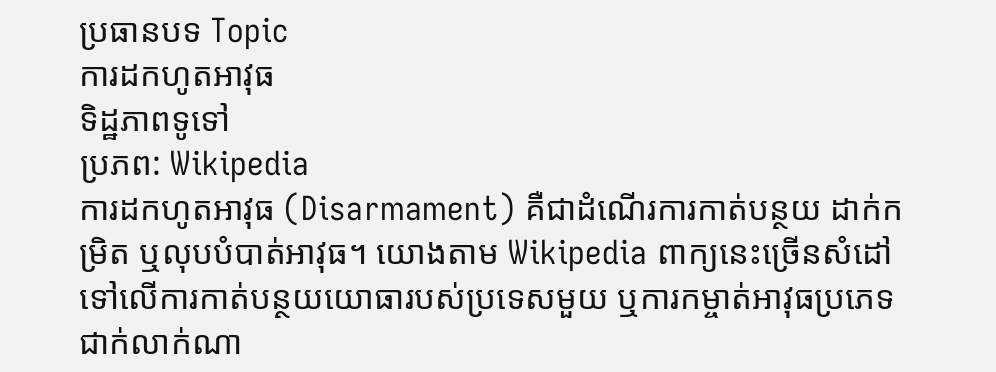ប្រធានបទ Topic
ការដកហូតអាវុធ
ទិដ្ឋភាពទូទៅ
ប្រភព: Wikipedia
ការដកហូតអាវុធ (Disarmament) គឺជាដំណើរការកាត់បន្ថយ ដាក់កម្រិត ឬលុបបំបាត់អាវុធ។ យោងតាម Wikipedia ពាក្យនេះច្រើនសំដៅទៅលើការកាត់បន្ថយយោធារបស់ប្រទេសមួយ ឬការកម្ចាត់អាវុធប្រភេទជាក់លាក់ណា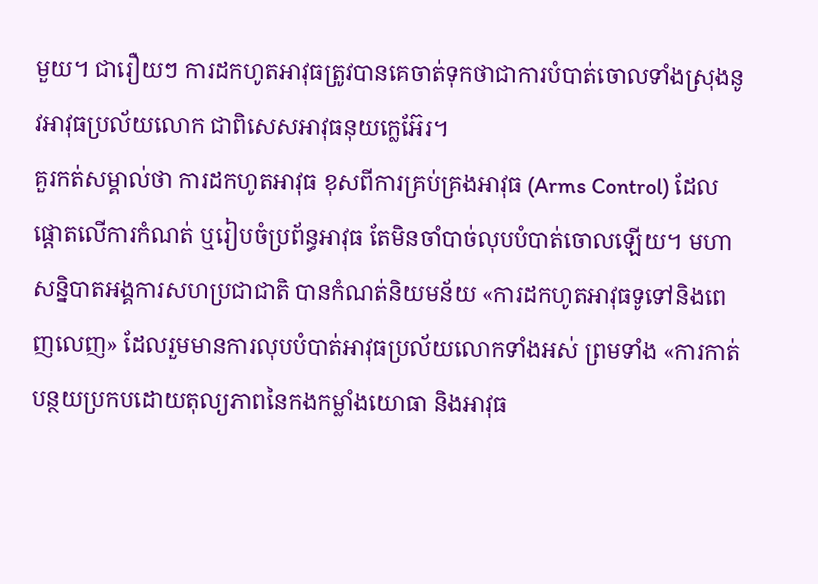មួយ។ ជារឿយៗ ការដកហូតអាវុធត្រូវបានគេចាត់ទុកថាជាការបំបាត់ចោលទាំងស្រុងនូវអាវុធប្រល័យលោក ជាពិសេសអាវុធនុយក្លេអ៊ែរ។
គួរកត់សម្គាល់ថា ការដកហូតអាវុធ ខុសពីការគ្រប់គ្រងអាវុធ (Arms Control) ដែលផ្ដោតលើការកំណត់ ឬរៀបចំប្រព័ន្ធអាវុធ តែមិនចាំបាច់លុបបំបាត់ចោលឡើយ។ មហាសន្និបាតអង្គការសហប្រជាជាតិ បានកំណត់និយមន័យ «ការដកហូតអាវុធទូទៅនិងពេញលេញ» ដែលរួមមានការលុបបំបាត់អាវុធប្រល័យលោកទាំងអស់ ព្រមទាំង «ការកាត់បន្ថយប្រកបដោយតុល្យភាពនៃកងកម្លាំងយោធា និងអាវុធ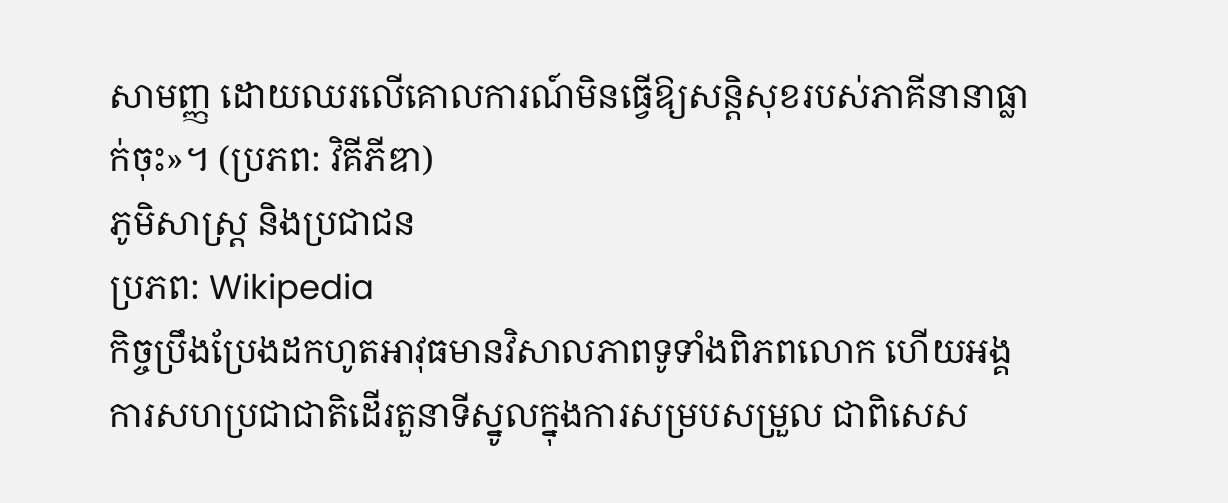សាមញ្ញ ដោយឈរលើគោលការណ៍មិនធ្វើឱ្យសន្តិសុខរបស់ភាគីនានាធ្លាក់ចុះ»។ (ប្រភព: វិគីភីឌា)
ភូមិសាស្ត្រ និងប្រជាជន
ប្រភព: Wikipedia
កិច្ចប្រឹងប្រែងដកហូតអាវុធមានវិសាលភាពទូទាំងពិភពលោក ហើយអង្គការសហប្រជាជាតិដើរតួនាទីស្នូលក្នុងការសម្របសម្រួល ជាពិសេស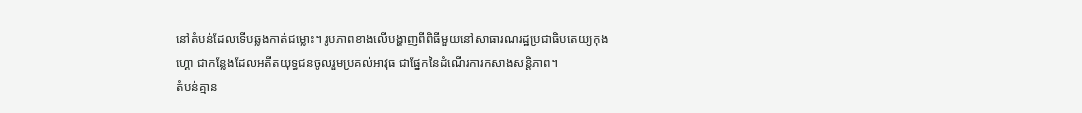នៅតំបន់ដែលទើបឆ្លងកាត់ជម្លោះ។ រូបភាពខាងលើបង្ហាញពីពិធីមួយនៅសាធារណរដ្ឋប្រជាធិបតេយ្យកុងហ្គោ ជាកន្លែងដែលអតីតយុទ្ធជនចូលរួមប្រគល់អាវុធ ជាផ្នែកនៃដំណើរការកសាងសន្តិភាព។
តំបន់គ្មាន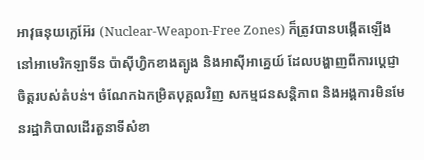អាវុធនុយក្លេអ៊ែរ (Nuclear-Weapon-Free Zones) ក៏ត្រូវបានបង្កើតឡើងនៅអាមេរិកឡាទីន ប៉ាស៊ីហ្វិកខាងត្បូង និងអាស៊ីអាគ្នេយ៍ ដែលបង្ហាញពីការប្ដេជ្ញាចិត្តរបស់តំបន់។ ចំណែកឯកម្រិតបុគ្គលវិញ សកម្មជនសន្តិភាព និងអង្គការមិនមែនរដ្ឋាភិបាលដើរតួនាទីសំខា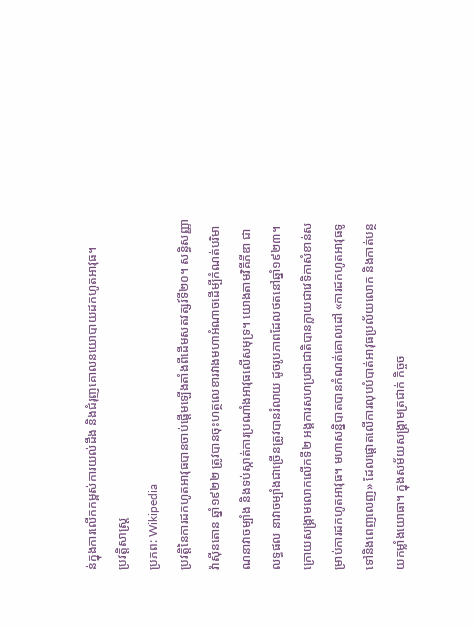ន់ក្នុងការលើកកម្ពស់ការយល់ដឹង និងជំរុញគោលនយោបាយដកហូតអាវុធ។
ប្រវត្តិសាស្ត្រ
ប្រភព: Wikipedia
ប្រវត្តិនៃការដកហូតអាវុធបានចាប់ផ្ដើមឡើងតាំងពីដើមសតវត្សរ៍ទី២០។ សន្ធិសញ្ញាវ៉ាស៊ីនតោន ឆ្នាំ១៩២២ ត្រូវបានចុះហត្ថលេខារវាងមហាអំណាចដើម្បីកំណត់បរិមាណនាវាចម្បាំង និងទប់ស្កាត់ការប្រណាំងអាវុធលើសមុទ្រ។ យោងតាមវិគីភីឌា ជាលទ្ធផល នាវាចម្បាំងជាច្រើនត្រូវបានរំលាយ ដូចរូបភាពដែលថតនៅឆ្នាំ១៩២៣។
ក្រោយសង្គ្រាមលោកលើកទី២ អង្គការសហប្រជាជាតិបានក្លាយជាវេទិកាសំខាន់សម្រាប់ការដកហូតអាវុធ។ មហាសន្និបាតបានកំណត់គោលដៅ «ការដកហូតអាវុធទូទៅនិងពេញលេញ» ដែលផ្ដោតលើការលុបបំបាត់អាវុធប្រល័យលោក និងកាត់បន្ថយកម្លាំងយោធា។ ក្នុងសម័យសង្គ្រាមត្រជាក់ កិច្ចច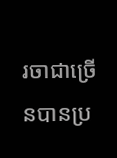រចាជាច្រើនបានប្រ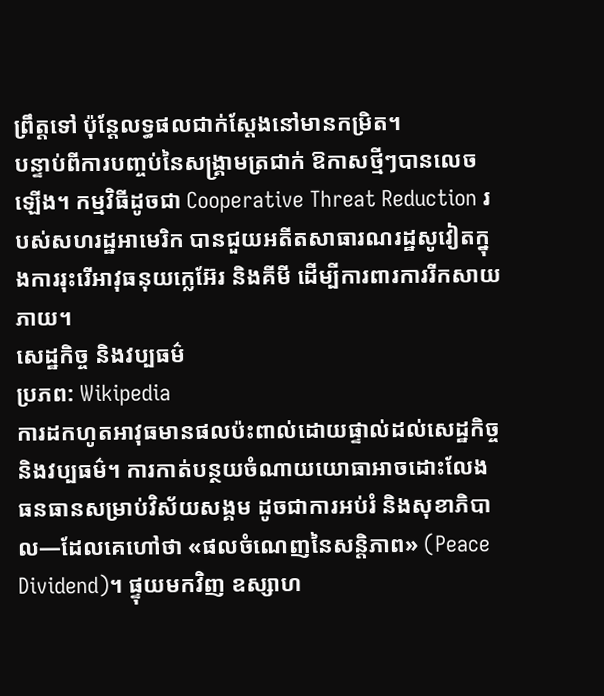ព្រឹត្តទៅ ប៉ុន្តែលទ្ធផលជាក់ស្តែងនៅមានកម្រិត។
បន្ទាប់ពីការបញ្ចប់នៃសង្គ្រាមត្រជាក់ ឱកាសថ្មីៗបានលេចឡើង។ កម្មវិធីដូចជា Cooperative Threat Reduction របស់សហរដ្ឋអាមេរិក បានជួយអតីតសាធារណរដ្ឋសូវៀតក្នុងការរុះរើអាវុធនុយក្លេអ៊ែរ និងគីមី ដើម្បីការពារការរីកសាយភាយ។
សេដ្ឋកិច្ច និងវប្បធម៌
ប្រភព: Wikipedia
ការដកហូតអាវុធមានផលប៉ះពាល់ដោយផ្ទាល់ដល់សេដ្ឋកិច្ច និងវប្បធម៌។ ការកាត់បន្ថយចំណាយយោធាអាចដោះលែងធនធានសម្រាប់វិស័យសង្គម ដូចជាការអប់រំ និងសុខាភិបាល—ដែលគេហៅថា «ផលចំណេញនៃសន្តិភាព» (Peace Dividend)។ ផ្ទុយមកវិញ ឧស្សាហ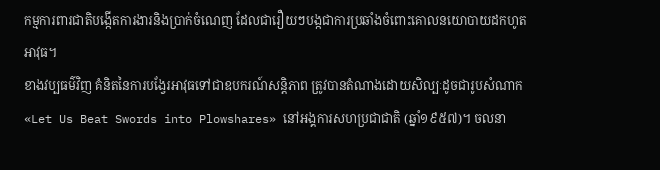កម្មការពារជាតិបង្កើតការងារនិងប្រាក់ចំណេញ ដែលជារឿយៗបង្កជាការប្រឆាំងចំពោះគោលនយោបាយដកហូតអាវុធ។
ខាងវប្បធម៌វិញ គំនិតនៃការបង្វែរអាវុធទៅជាឧបករណ៍សន្តិភាព ត្រូវបានតំណាងដោយសិល្បៈដូចជារូបសំណាក «Let Us Beat Swords into Plowshares» នៅអង្គការសហប្រជាជាតិ (ឆ្នាំ១៩៥៧)។ ចលនា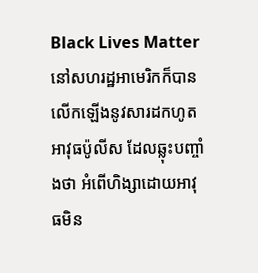Black Lives Matter នៅសហរដ្ឋអាមេរិកក៏បានលើកឡើងនូវសារដកហូតអាវុធប៉ូលីស ដែលឆ្លុះបញ្ចាំងថា អំពើហិង្សាដោយអាវុធមិន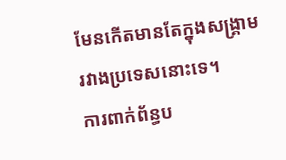មែនកើតមានតែក្នុងសង្គ្រាមរវាងប្រទេសនោះទេ។
ការពាក់ព័ន្ធប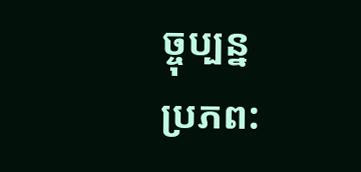ច្ចុប្បន្ន
ប្រភព: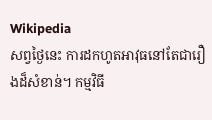Wikipedia
សព្វថ្ងៃនេះ ការដកហូតអាវុធនៅតែជារឿងដ៏សំខាន់។ កម្មវិធី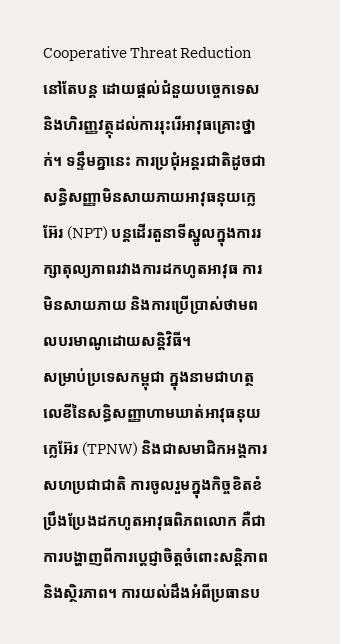Cooperative Threat Reduction នៅតែបន្ត ដោយផ្តល់ជំនួយបច្ចេកទេសនិងហិរញ្ញវត្ថុដល់ការរុះរើអាវុធគ្រោះថ្នាក់។ ទន្ទឹមគ្នានេះ ការប្រជុំអន្តរជាតិដូចជាសន្ធិសញ្ញាមិនសាយភាយអាវុធនុយក្លេអ៊ែរ (NPT) បន្តដើរតួនាទីស្នូលក្នុងការរក្សាតុល្យភាពរវាងការដកហូតអាវុធ ការមិនសាយភាយ និងការប្រើប្រាស់ថាមពលបរមាណូដោយសន្តិវិធី។
សម្រាប់ប្រទេសកម្ពុជា ក្នុងនាមជាហត្ថលេខីនៃសន្ធិសញ្ញាហាមឃាត់អាវុធនុយក្លេអ៊ែរ (TPNW) និងជាសមាជិកអង្គការសហប្រជាជាតិ ការចូលរួមក្នុងកិច្ចខិតខំប្រឹងប្រែងដកហូតអាវុធពិភពលោក គឺជាការបង្ហាញពីការប្តេជ្ញាចិត្តចំពោះសន្តិភាពនិងស្ថិរភាព។ ការយល់ដឹងអំពីប្រធានប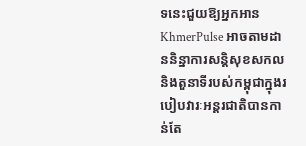ទនេះជួយឱ្យអ្នកអាន KhmerPulse អាចតាមដាននិន្នាការសន្តិសុខសកល និងតួនាទីរបស់កម្ពុជាក្នុងរបៀបវារៈអន្តរជាតិបានកាន់តែ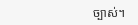ច្បាស់។